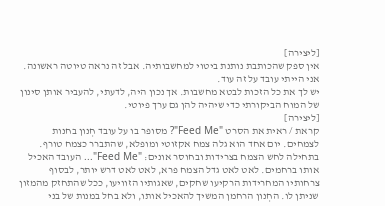[ליצירה]
אין ספק שהכותבת נותנת ביטוי למחשבותיה. אבל זה נראה טיוטה ראשונה. אני הייתי עובד על זה עוד.
יש לך את כל הזכות לבטא מחשבות. אך נכון היה, לדעתי, להעביר אותן סינון של המוח הביקורתי כדי שיהיה להן גם ערך פיוטי.
[ליצירה]
קראת / ראית את הסרט "Feed Me"? מסופר בו על עובד חְנון בחנות לצמחים. יום אחד הוא גלה צמח אקזוטי ומופלא, שהתברר כצמח טורף. בתחילה לחש הצמח בצרידות ובחוסר אונים: "Feed Me"... העובד האכיל אותו ברחמים. לאט לאט גדל הצמח פרא, לאט לאט דרש יותר, לבסוף צרחותיו המחרידות הרקיעו שחקים, שאגותיו הזוויעו, ככל שהתחזק מהמזון שניתן לו. החְנון הרחמן המשיך להאכיל אותו, ולא בחל במנות של בני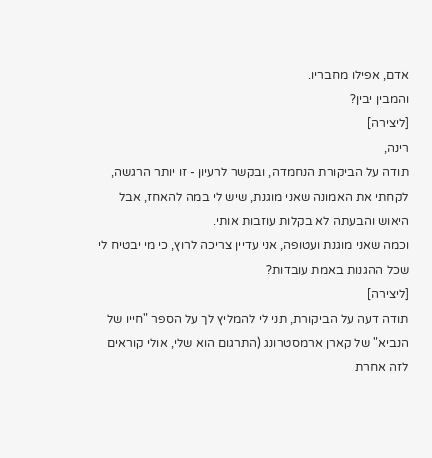אדם, אפילו מחבריו.
והמבין יבין?
[ליצירה]
רינה,
תודה על הביקורת הנחמדה, ובקשר לרעיון - זו יותר הרגשה, לקחתי את האמונה שאני מוגנת, שיש לי במה להאחז, אבל היאוש והבעתה לא בקלות עוזבות אותי.
וכמה שאני מוגנת ועטופה, אני עדיין צריכה לרוץ, כי מי יבטיח לי שכל ההגנות באמת עובדות?
[ליצירה]
תודה דעה על הביקורת, תני לי להמליץ לך על הספר "חייו של הנביא" של קארן ארמסטרונג (התרגום הוא שלי, אולי קוראים לזה אחרת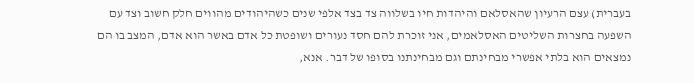בעברית) עצם הרעיון שהאסלאם והיהדות חיו בשלווה צד בצד אלפי שנים כשהיהודים מהווים חלק חשוב וצד עם השפעה בחצרות השליטים האסלאמים, אני זוכרת להם חסד נעורים ושופטת כל אדם באשר הוא אדם, המצב בו הם נמצאים הוא בלתי אפשרי מבחינתם וגם מבחינתנו בסופו של דבר. אנא,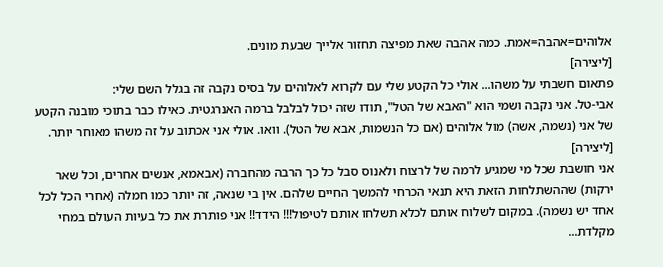אלוהים=אהבה=אמת. כמה אהבה שאת מפיצה תחזור אלייך שבעת מונים.
[ליצירה]
פתאום חשבתי על משהו... אולי כל הקטע שלי עם לקרוא לאלוהים על בסיס נקבה זה בגלל השם שלי:
אבי-טל. אני נקבה ושמי הוא "האבא של הטל", תודו שזה יכול לבלבל ברמה האנרגטית. כאילו כבר בתוכי מובנה הקטע של אני (נשמה, אשה) מול אלוהים (אם כל הנשמות, אבא של הטל). וואו. אולי אני אכתוב על זה משהו מאוחר יותר.
[ליצירה]
אני חושבת שכל מי שמגיע לרמה של לרצוח ולאנוס סבל כל כך הרבה מהחברה (אבאמא, אנשים אחרים, וכל שאר ירקות) שההשתלחות הזאת היא תנאי הכרחי להמשך החיים שלהם. אין בי שנאה, זה יותר כמו חמלה (אחרי הכל לכל אחד יש נשמה). במקום לשלוח אותם לכלא תשלחו אותם לטיפול!!! הידד!! אני פותרת את כל בעיות העולם במחי מקלדת...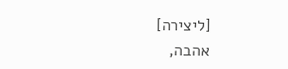[ליצירה]
אהבה,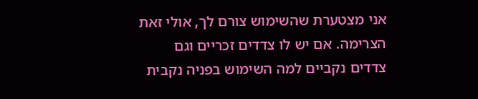אני מצטערת שהשימוש צורם לך, אולי זאת הצרימה. אם יש לו צדדים זכריים וגם צדדים נקביים למה השימוש בפניה נקבית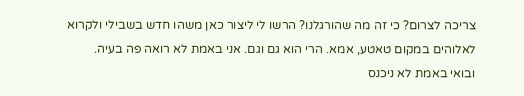צריכה לצרום? כי זה מה שהורגלנו? הרשו לי ליצור כאן משהו חדש בשבילי ולקרוא לאלוהים במקום טאטע, אמא. הרי הוא גם וגם. אני באמת לא רואה פה בעיה.
ובואי באמת לא ניכנס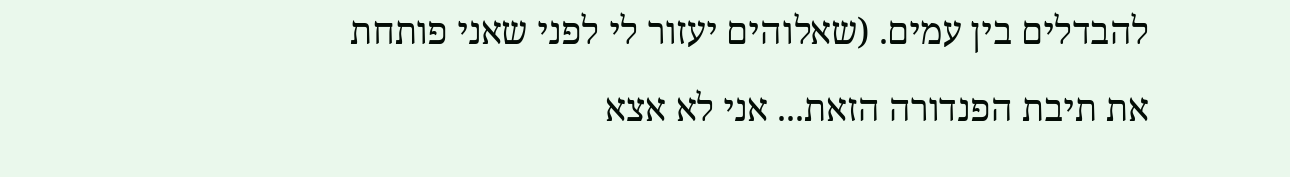להבדלים בין עמים. (שאלוהים יעזור לי לפני שאני פותחת את תיבת הפנדורה הזאת... אני לא אצא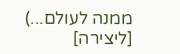ממנה לעולם...)
[ליצירה]